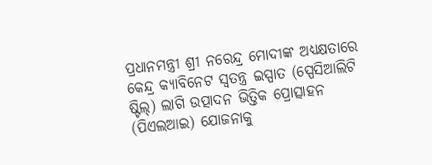ପ୍ରଧାନମନ୍ତ୍ରୀ ଶ୍ରୀ ନରେନ୍ଦ୍ର ମୋଦୀଙ୍କ ଅଧ୍ୟକ୍ଷତାରେ କେନ୍ଦ୍ର କ୍ୟାବିନେଟ ସ୍ୱତନ୍ତ୍ର ଇସ୍ପାତ (ସ୍ପେସିଆଲିଟି ଷ୍ଟିଲ୍) ଲାଗି ଉତ୍ପାଦନ ଭିତ୍ତିକ ପ୍ରୋତ୍ସାହନ (ପିଏଲଆଇ) ଯୋଜନାକୁ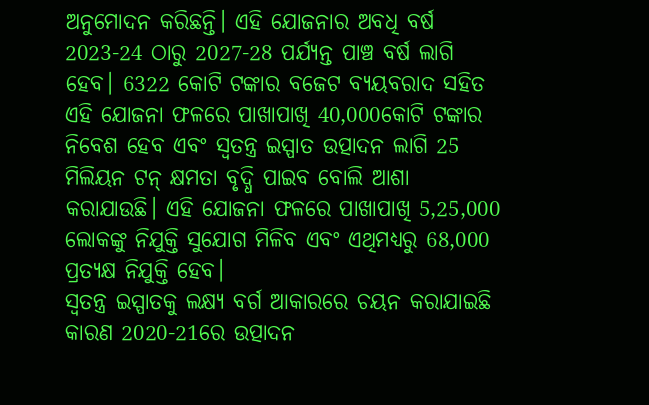ଅନୁମୋଦନ କରିଛନ୍ତି। ଏହି ଯୋଜନାର ଅବଧି ବର୍ଷ 2023-24 ଠାରୁ 2027-28 ପର୍ଯ୍ୟନ୍ତ ପାଞ୍ଚ ବର୍ଷ ଲାଗି ହେବ। 6322 କୋଟି ଟଙ୍କାର ବଜେଟ ବ୍ୟୟବରାଦ ସହିତ ଏହି ଯୋଜନା ଫଳରେ ପାଖାପାଖି 40,000କୋଟି ଟଙ୍କାର ନିବେଶ ହେବ ଏବଂ ସ୍ୱତନ୍ତ୍ର ଇସ୍ପାତ ଉତ୍ପାଦନ ଲାଗି 25 ମିଲିୟନ ଟନ୍ କ୍ଷମତା ବୃଦ୍ଧି ପାଇବ ବୋଲି ଆଶା କରାଯାଉଛି। ଏହି ଯୋଜନା ଫଳରେ ପାଖାପାଖି 5,25,000 ଲୋକଙ୍କୁ ନିଯୁକ୍ତି ସୁଯୋଗ ମିଳିବ ଏବଂ ଏଥିମଧ୍ୟରୁ 68,000 ପ୍ରତ୍ୟକ୍ଷ ନିଯୁକ୍ତି ହେବ।
ସ୍ୱତନ୍ତ୍ର ଇସ୍ପାତକୁ ଲକ୍ଷ୍ୟ ବର୍ଗ ଆକାରରେ ଚୟନ କରାଯାଇଛି କାରଣ 2020-21ରେ ଉତ୍ପାଦନ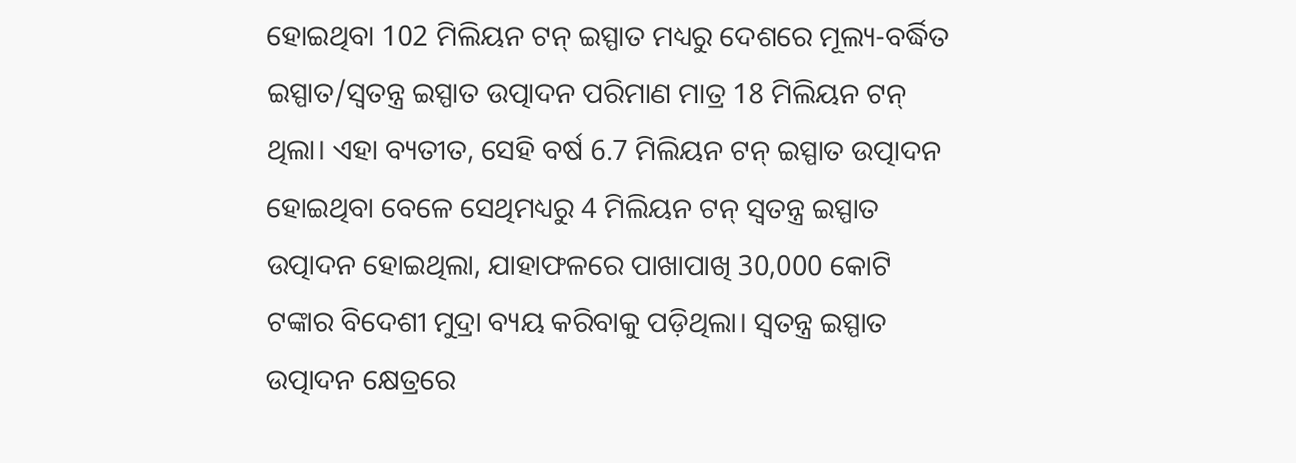ହୋଇଥିବା 102 ମିଲିୟନ ଟନ୍ ଇସ୍ପାତ ମଧ୍ୟରୁ ଦେଶରେ ମୂଲ୍ୟ-ବର୍ଦ୍ଧିତ ଇସ୍ପାତ/ସ୍ୱତନ୍ତ୍ର ଇସ୍ପାତ ଉତ୍ପାଦନ ପରିମାଣ ମାତ୍ର 18 ମିଲିୟନ ଟନ୍ ଥିଲା। ଏହା ବ୍ୟତୀତ, ସେହି ବର୍ଷ 6.7 ମିଲିୟନ ଟନ୍ ଇସ୍ପାତ ଉତ୍ପାଦନ ହୋଇଥିବା ବେଳେ ସେଥିମଧ୍ୟରୁ 4 ମିଲିୟନ ଟନ୍ ସ୍ୱତନ୍ତ୍ର ଇସ୍ପାତ ଉତ୍ପାଦନ ହୋଇଥିଲା, ଯାହାଫଳରେ ପାଖାପାଖି 30,000 କୋଟି ଟଙ୍କାର ବିଦେଶୀ ମୁଦ୍ରା ବ୍ୟୟ କରିବାକୁ ପଡ଼ିଥିଲା। ସ୍ୱତନ୍ତ୍ର ଇସ୍ପାତ ଉତ୍ପାଦନ କ୍ଷେତ୍ରରେ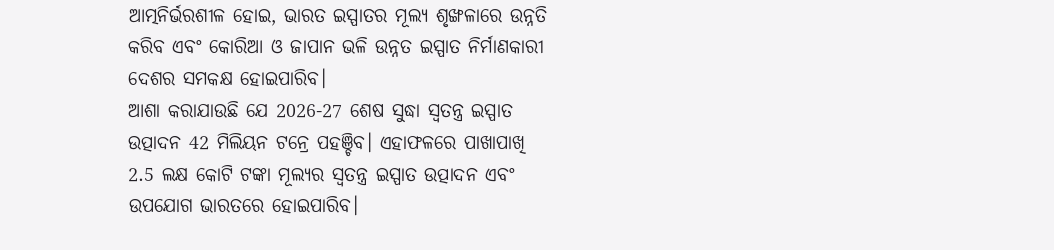ଆତ୍ମନିର୍ଭରଶୀଳ ହୋଇ, ଭାରତ ଇସ୍ପାତର ମୂଲ୍ୟ ଶୃଙ୍ଖଳାରେ ଉନ୍ନତି କରିବ ଏବଂ କୋରିଆ ଓ ଜାପାନ ଭଳି ଉନ୍ନତ ଇସ୍ପାତ ନିର୍ମାଣକାରୀ ଦେଶର ସମକକ୍ଷ ହୋଇପାରିବ।
ଆଶା କରାଯାଉଛି ଯେ 2026-27 ଶେଷ ସୁଦ୍ଧା ସ୍ୱତନ୍ତ୍ର ଇସ୍ପାତ ଉତ୍ପାଦନ 42 ମିଲିୟନ ଟନ୍ରେ ପହଞ୍ଚିବ। ଏହାଫଳରେ ପାଖାପାଖି 2.5 ଲକ୍ଷ କୋଟି ଟଙ୍କା ମୂଲ୍ୟର ସ୍ୱତନ୍ତ୍ର ଇସ୍ପାତ ଉତ୍ପାଦନ ଏବଂ ଉପଯୋଗ ଭାରତରେ ହୋଇପାରିବ।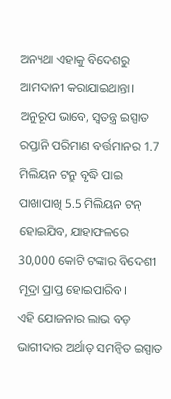ଅନ୍ୟଥା ଏହାକୁ ବିଦେଶରୁ ଆମଦାନୀ କରାଯାଇଥାନ୍ତା। ଅନୁରୂପ ଭାବେ, ସ୍ୱତନ୍ତ୍ର ଇସ୍ପାତ ରପ୍ତାନି ପରିମାଣ ବର୍ତ୍ତମାନର 1.7 ମିଲିୟନ ଟନ୍ରୁ ବୃଦ୍ଧି ପାଇ ପାଖାପାଖି 5.5 ମିଲିୟନ ଟନ୍ ହୋଇଯିବ, ଯାହାଫଳରେ 30,000 କୋଟି ଟଙ୍କାର ବିଦେଶୀ ମୂଦ୍ରା ପ୍ରାପ୍ତ ହୋଇପାରିବ।
ଏହି ଯୋଜନାର ଲାଭ ବଡ଼ ଭାଗୀଦାର ଅର୍ଥାତ୍ ସମନ୍ବିତ ଇସ୍ପାତ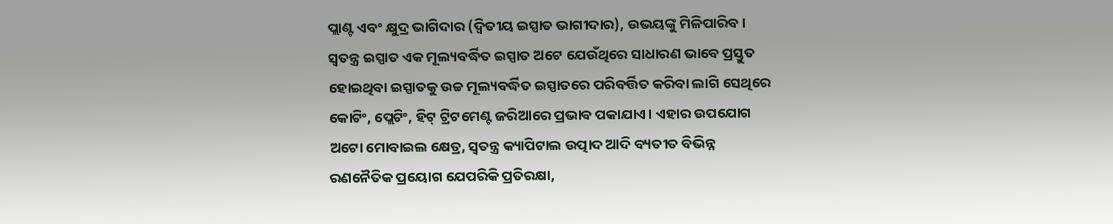ପ୍ଲାଣ୍ଟ ଏବଂ କ୍ଷୁଦ୍ର ଭାଗିଦାର (ଦ୍ୱିତୀୟ ଇସ୍ପାତ ଭାଗୀଦାର), ଉଭୟଙ୍କୁ ମିଳିପାରିବ।
ସ୍ୱତନ୍ତ୍ର ଇସ୍ପାତ ଏକ ମୂଲ୍ୟବର୍ଦ୍ଧିତ ଇସ୍ପାତ ଅଟେ ଯେଉଁଥିରେ ସାଧାରଣ ଭାବେ ପ୍ରସ୍ତୁତ ହୋଇଥିବା ଇସ୍ପାତକୁ ଉଚ୍ଚ ମୂଲ୍ୟବର୍ଦ୍ଧିତ ଇସ୍ପାତରେ ପରିବର୍ତ୍ତିତ କରିବା ଲାଗି ସେଥିରେ କୋଟିଂ, ପ୍ଲେଟିଂ, ହିଟ୍ ଟ୍ରିଟମେଣ୍ଟ ଜରିଆରେ ପ୍ରଭାବ ପକାଯାଏ। ଏହାର ଉପଯୋଗ ଅଟୋ ମୋବାଇଲ କ୍ଷେତ୍ର, ସ୍ୱତନ୍ତ୍ର କ୍ୟାପିଟାଲ ଉତ୍ପାଦ ଆଦି ବ୍ୟତୀତ ବିଭିନ୍ନ ରଣନୈତିକ ପ୍ରୟୋଗ ଯେପରିକି ପ୍ରତିରକ୍ଷା,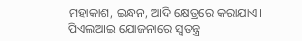ମହାକାଶ, ଇନ୍ଧନ, ଆଦି କ୍ଷେତ୍ରରେ କରାଯାଏ।
ପିଏଲଆଇ ଯୋଜନାରେ ସ୍ୱତନ୍ତ୍ର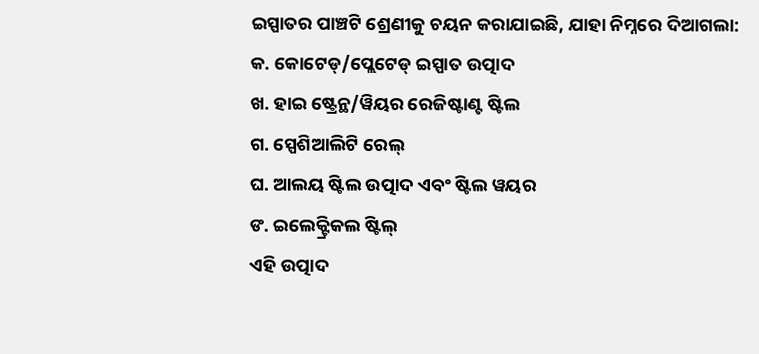ଇସ୍ପାତର ପାଞ୍ଚଟି ଶ୍ରେଣୀକୁ ଚୟନ କରାଯାଇଛି, ଯାହା ନିମ୍ନରେ ଦିଆଗଲା:
କ. କୋଟେଡ୍/ପ୍ଲେଟେଡ୍ ଇସ୍ପାତ ଉତ୍ପାଦ
ଖ. ହାଇ ଷ୍ଟ୍ରେନ୍ଥ/ୱିୟର ରେଜିଷ୍ଟାଣ୍ଟ ଷ୍ଟିଲ
ଗ. ସ୍ପେଶିଆଲିଟି ରେଲ୍
ଘ. ଆଲୟ ଷ୍ଟିଲ ଉତ୍ପାଦ ଏବଂ ଷ୍ଟିଲ ୱୟର
ଙ. ଇଲେକ୍ଟ୍ରିକଲ ଷ୍ଟିଲ୍
ଏହି ଉତ୍ପାଦ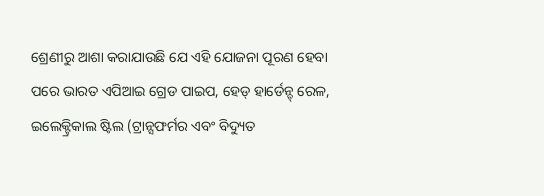ଶ୍ରେଣୀରୁ ଆଶା କରାଯାଉଛି ଯେ ଏହି ଯୋଜନା ପୂରଣ ହେବା ପରେ ଭାରତ ଏପିଆଇ ଗ୍ରେଡ ପାଇପ, ହେଡ୍ ହାର୍ଡେନ୍ଡ୍ ରେଳ, ଇଲେକ୍ଟ୍ରିକାଲ ଷ୍ଟିଲ (ଟ୍ରାନ୍ସଫର୍ମର ଏବଂ ବିଦ୍ୟୁତ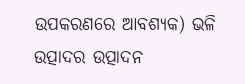ଉପକରଣରେ ଆବଶ୍ୟକ) ଭଳି ଉତ୍ପାଦର ଉତ୍ପାଦନ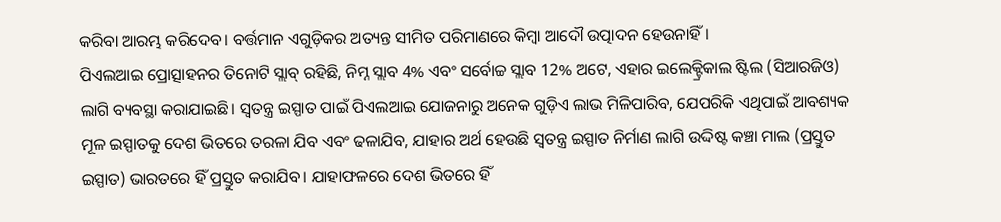କରିବା ଆରମ୍ଭ କରିଦେବ। ବର୍ତ୍ତମାନ ଏଗୁଡ଼ିକର ଅତ୍ୟନ୍ତ ସୀମିତ ପରିମାଣରେ କିମ୍ବା ଆଦୌ ଉତ୍ପାଦନ ହେଉନାହିଁ।
ପିଏଲଆଇ ପ୍ରୋତ୍ସାହନର ତିନୋଟି ସ୍ଲାବ୍ ରହିଛି, ନିମ୍ନ ସ୍ଲାବ 4% ଏବଂ ସର୍ବୋଚ୍ଚ ସ୍ଲାବ 12% ଅଟେ, ଏହାର ଇଲେକ୍ଟ୍ରିକାଲ ଷ୍ଟିଲ (ସିଆରଜିଓ) ଲାଗି ବ୍ୟବସ୍ଥା କରାଯାଇଛି। ସ୍ୱତନ୍ତ୍ର ଇସ୍ପାତ ପାଇଁ ପିଏଲଆଇ ଯୋଜନାରୁ ଅନେକ ଗୁଡ଼ିଏ ଲାଭ ମିଳିପାରିବ, ଯେପରିକି ଏଥିପାଇଁ ଆବଶ୍ୟକ ମୂଳ ଇସ୍ପାତକୁ ଦେଶ ଭିତରେ ତରଳା ଯିବ ଏବଂ ଢଳାଯିବ, ଯାହାର ଅର୍ଥ ହେଉଛି ସ୍ୱତନ୍ତ୍ର ଇସ୍ପାତ ନିର୍ମାଣ ଲାଗି ଉଦ୍ଦିଷ୍ଟ କଞ୍ଚା ମାଲ (ପ୍ରସ୍ତୁତ ଇସ୍ପାତ) ଭାରତରେ ହିଁ ପ୍ରସ୍ତୁତ କରାଯିବ। ଯାହାଫଳରେ ଦେଶ ଭିତରେ ହିଁ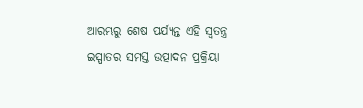ଆରମ୍ଭରୁ ଶେଷ ପର୍ଯ୍ୟନ୍ତ ଏହି ସ୍ୱତନ୍ତ୍ର ଇସ୍ପାତର ସମସ୍ତ ଉତ୍ପାଦନ ପ୍ରକ୍ରିୟା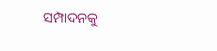ସମ୍ପାଦନକୁ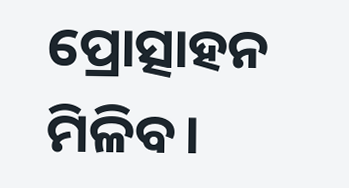ପ୍ରୋତ୍ସାହନ ମିଳିବ।